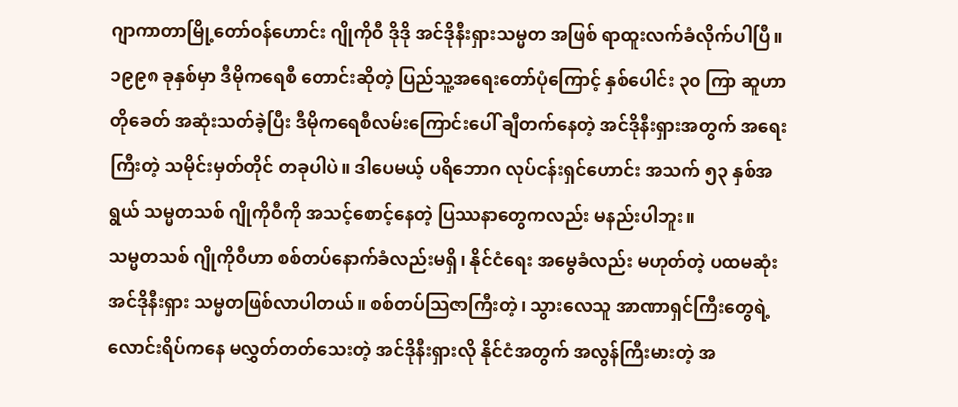ဂျာကာတာမြို့တော်ဝန်ဟောင်း ဂျိုကိုဝီ ဒိုဒို အင်ဒိုနီးရှားသမ္မတ အဖြစ် ရာထူးလက်ခံလိုက်ပါပြီ။ ၁၉၉၈ ခုနှစ်မှာ ဒီမိုကရေစီ တောင်းဆိုတဲ့ ပြည်သူ့အရေးတော်ပုံကြောင့် နှစ်ပေါင်း ၃၀ ကြာ ဆူဟာတိုခေတ် အဆုံးသတ်ခဲ့ပြီး ဒီမိုကရေစီလမ်းကြောင်းပေါ် ချီတက်နေတဲ့ အင်ဒိုနီးရှားအတွက် အရေးကြီးတဲ့ သမိုင်းမှတ်တိုင် တခုပါပဲ။ ဒါပေမယ့် ပရိဘောဂ လုပ်ငန်းရှင်ဟောင်း အသက် ၅၃ နှစ်အရွယ် သမ္မတသစ် ဂျိုကိုဝီကို အသင့်စောင့်နေတဲ့ ပြဿနာတွေကလည်း မနည်းပါဘူး။
သမ္မတသစ် ဂျိုကိုဝီဟာ စစ်တပ်နောက်ခံလည်းမရှိ၊ နိုင်ငံရေး အမွေခံလည်း မဟုတ်တဲ့ ပထမဆုံး အင်ဒိုနီးရှား သမ္မတဖြစ်လာပါတယ်။ စစ်တပ်သြဇာကြီးတဲ့၊ သွားလေသူ အာဏာရှင်ကြီးတွေရဲ့ လောင်းရိပ်ကနေ မလွှတ်တတ်သေးတဲ့ အင်ဒိုနီးရှားလို နိုင်ငံအတွက် အလွန်ကြီးမားတဲ့ အ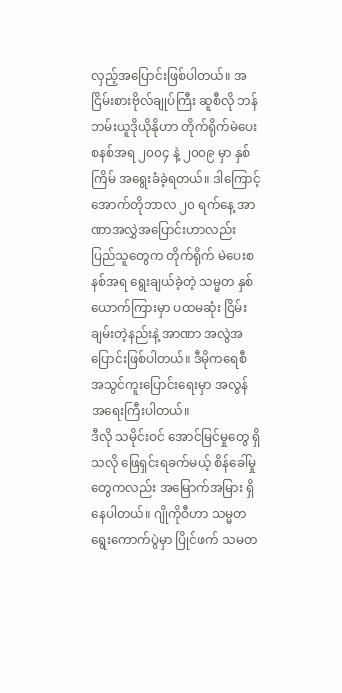လှည့်အပြောင်းဖြစ်ပါတယ်။ အငြိမ်းစားဗိုလ်ချုပ်ကြီး ဆူစီလို ဘန်ဘမ်းယူဒိုယိုနိုဟာ တိုက်ရိုက်မဲပေး စနစ်အရ ၂၀၀၄ နဲ့ ၂၀၀၉ မှာ နှစ်ကြိမ် အရွေးခံခဲ့ရတယ်။ ဒါကြောင့် အောက်တိုဘာလ ၂၀ ရက်နေ့ အာဏာအလွှဲအပြောင်းဟာလည်း ပြည်သူတွေက တိုက်ရိုက် မဲပေးစနစ်အရ ရွေးချယ်ခဲ့တဲ့ သမ္မတ နှစ်ယောက်ကြားမှာ ပထမဆုံး ငြိမ်းချမ်းတဲ့နည်းနဲ့ အာဏာ အလွဲအပြောင်းဖြစ်ပါတယ်။ ဒီမိုကရေစီ အသွင်ကူးပြောင်းရေးမှာ အလွန် အရေးကြီးပါတယ်။
ဒီလို သမိုင်းဝင် အောင်မြင်မှုတွေ ရှိသလို ဖြေရှင်းရခက်မယ့် စိန်ခေါ်မှုတွေကလည်း အမြောက်အမြား ရှိနေပါတယ်။ ဂျိုကိုဝီဟာ သမ္မတ ရွေးကောက်ပွဲမှာ ပြိုင်ဖက် သမတ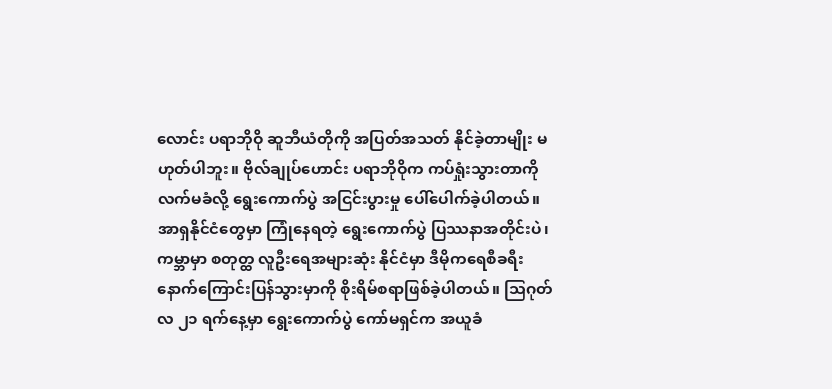လောင်း ပရာဘိုဝို ဆူဘီယံတိုကို အပြတ်အသတ် နိုင်ခဲ့တာမျိုး မဟုတ်ပါဘူး။ ဗိုလ်ချုပ်ဟောင်း ပရာဘိုဝိုက ကပ်ရှုံးသွားတာကို လက်မခံလို့ ရွေးကောက်ပွဲ အငြင်းပွားမှု ပေါ်ပေါက်ခဲ့ပါတယ်။ အာရှနိုင်ငံတွေမှာ ကြုံနေရတဲ့ ရွေးကောက်ပွဲ ပြဿနာအတိုင်းပဲ၊ ကမ္ဘာမှာ စတုတ္ထ လူဦးရေအများဆုံး နိုင်ငံမှာ ဒီမိုကရေစီခရီး နောက်ကြောင်းပြန်သွားမှာကို စိုးရိမ်စရာဖြစ်ခဲ့ပါတယ်။ သြဂုတ်လ ၂၁ ရက်နေ့မှာ ရွေးကောက်ပွဲ ကော်မရှင်က အယူခံ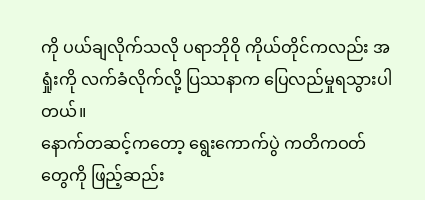ကို ပယ်ချလိုက်သလို ပရာဘိုဝို ကိုယ်တိုင်ကလည်း အရှုံးကို လက်ခံလိုက်လို့ ပြဿနာက ပြေလည်မှုရသွားပါတယ်။
နောက်တဆင့်ကတော့ ရွေးကောက်ပွဲ ကတိကဝတ်တွေကို ဖြည့်ဆည်း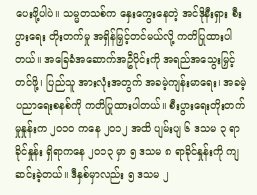ပေးဖို့ပါပဲ။ သမ္မတသစ်က နှေးကွေးနေတဲ့ အင်ဒိုနီးရှား စီးပွားရေး တိုးတက်မှု အရှိန်မြှင့်တင်မယ်လို့ ကတိပြုထားပါတယ်။ အခြေခံအဆောက်အဦပိုင်းကို အရည်အသွေးမြှင့်တင်ဖို့၊ ပြည်သူ အားလုံးအတွက် အခမဲ့ကျန်းမာရေး၊ အခမဲ့ ပညာရေးစနစ်ကို ကတိပြုထားပါတယ်။ စီးပွားရေးတိုးတက်မှုနှုန်းက ၂၀၁၀ ကနေ ၂၀၁၂ အထိ ပျမ်းပျ ၆ ဒသမ ၃ ရာခိုင်နှုန်း ရှိရာကနေ ၂၀၁၃ မှာ ၅ ဒသမ ၈ ရာခိုင်နှုန်းကို ကျဆင်းခဲ့တယ်။ ဒီနှစ်မှာလည်း ၅ ဒသမ ၂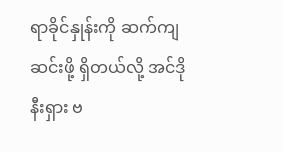ရာခိုင်နှုန်းကို ဆက်ကျဆင်းဖို့ ရှိတယ်လို့ အင်ဒိုနီးရှား ဗ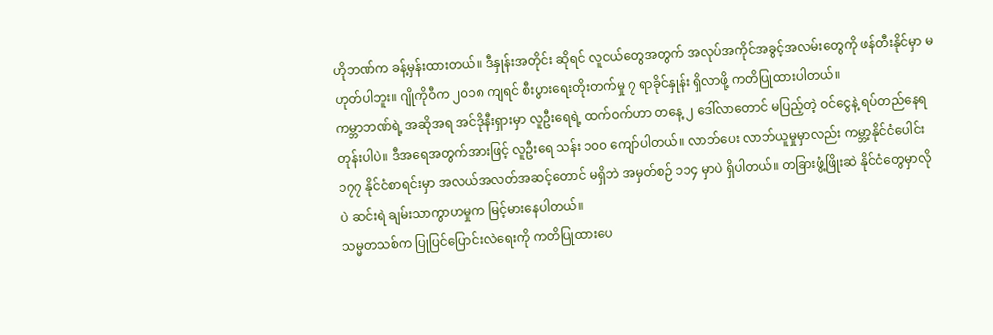ဟိုဘဏ်က ခန့်မှန်းထားတယ်။ ဒီနှုန်းအတိုင်း ဆိုရင် လူငယ်တွေအတွက် အလုပ်အကိုင်အခွင့်အလမ်းတွေကို ဖန်တီးနိုင်မှာ မဟုတ်ပါဘူး။ ဂျိုကိုဝီက ၂၀၁၈ ကျရင် စီးပွားရေးတိုးတက်မှု ၇ ရာခိုင်နှုန်း ရှိလာဖို့ ကတိပြုထားပါတယ်။
ကမ္ဘာဘဏ်ရဲ့ အဆိုအရ အင်ဒိုနီးရှားမှာ လူဦးရေရဲ့ ထက်ဝက်ဟာ တနေ့ ၂ ဒေါ်လာတောင် မပြည့်တဲ့ ဝင်ငွေနဲ့ ရပ်တည်နေရတုန်းပါပဲ။ ဒီအရေအတွက်အားဖြင့် လူဦးရေ သန်း ၁၀၀ ကျော်ပါတယ်။ လာဘ်ပေး လာဘ်ယူမှုမှာလည်း ကမ္ဘာ့နိုင်ငံပေါင်း ၁၇၇ နိုင်ငံစာရင်းမှာ အလယ်အလတ်အဆင့်တောင် မရှိဘဲ အမှတ်စဉ် ၁၁၄ မှာပဲ ရှိပါတယ်။ တခြားဖွံ့ဖြိုးဆဲ နိုင်ငံတွေမှာလိုပဲ ဆင်းရဲ ချမ်းသာကွာဟမှုက မြင့်မားနေပါတယ်။
သမ္မတသစ်က ပြုပြင်ပြောင်းလဲရေးကို ကတိပြုထားပေ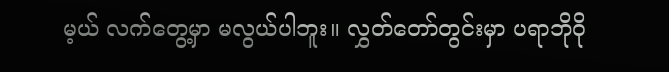မ့ယ် လက်တွေ့မှာ မလွယ်ပါဘူး။ လွှတ်တော်တွင်းမှာ ပရာဘိုဝို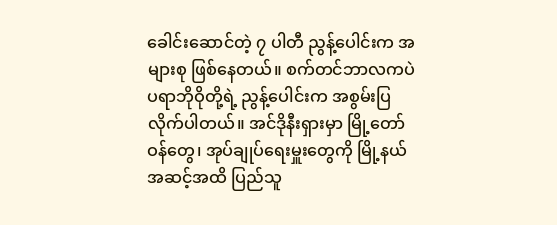ခေါင်းဆောင်တဲ့ ၇ ပါတီ ညွန့်ပေါင်းက အများစု ဖြစ်နေတယ်။ စက်တင်ဘာလကပဲ ပရာဘိုဝိုတို့ရဲ့ ညွန့်ပေါင်းက အစွမ်းပြလိုက်ပါတယ်။ အင်ဒိုနီးရှားမှာ မြို့တော်ဝန်တွေ၊ အုပ်ချုပ်ရေးမှူးတွေကို မြို့နယ်အဆင့်အထိ ပြည်သူ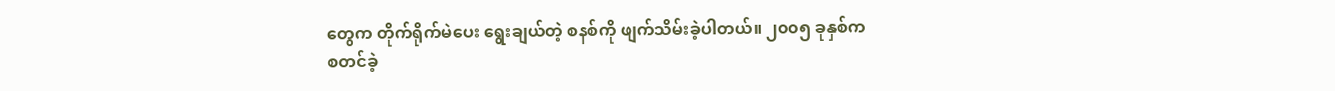တွေက တိုက်ရိုက်မဲပေး ရွေးချယ်တဲ့ စနစ်ကို ဖျက်သိမ်းခဲ့ပါတယ်။ ၂၀၀၅ ခုနှစ်က စတင်ခဲ့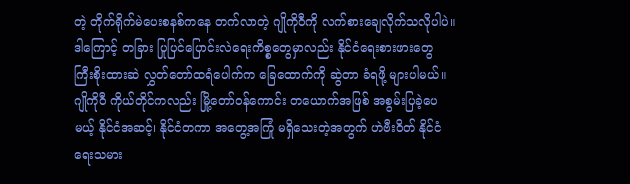တဲ့ တိုက်ရိုက်မဲပေးစနစ်ကနေ တက်လာတဲ့ ဂျိုကိုဝီကို လက်စားချေလိုက်သလိုပါပဲ။
ဒါကြောင့် တခြား ပြုပြင်ပြောင်းလဲရေးကိစ္စတွေမှာလည်း နိုင်ငံရေးစားဖားတွေ ကြီးစိုးထားဆဲ လွှတ်တော်ထရံပေါက်က ခြေထောက်ကို ဆွဲတာ ခံရဖို့ များပါမယ်။ ဂျိုကိုဝီ ကိုယ်တိုင်ကလည်း မြို့တော်ဝန်ကောင်း တယောက်အဖြစ် အစွမ်းပြခဲ့ပေမယ့် နိုင်ငံအဆင့်၊ နိုင်ငံတကာ အတွေ့အကြုံ မရှိသေးတဲ့အတွက် ဟဲဗီးဝိတ် နိုင်ငံရေးသမား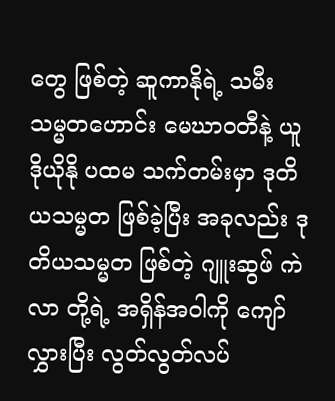တွေ ဖြစ်တဲ့ ဆူကာနိုရဲ့ သမီး သမ္မတဟောင်း မေဃာဝတီနဲ့ ယူဒိုယိုနို ပထမ သက်တမ်းမှာ ဒုတိယသမ္မတ ဖြစ်ခဲ့ပြီး အခုလည်း ဒုတိယသမ္မတ ဖြစ်တဲ့ ဂျူးဆွဖ် ကဲလာ တို့ရဲ့ အရှိန်အဝါကို ကျော်လွှားပြီး လွတ်လွတ်လပ်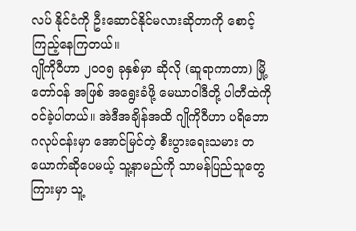လပ် နိုင်ငံကို ဦးဆောင်နိုင်မလားဆိုတာကို စောင့်ကြည့်နေကြတယ်။
ဂျိုကိုဝီဟာ ၂၀၀၅ ခုနှစ်မှာ ဆိုလို (ဆူရာကာတာ) မြို့တော်ဝန် အဖြစ် အရွေးခံဖို့ မေဃာဝါဒီတို့ ပါတီထဲကို ဝင်ခဲ့ပါတယ်။ အဲဒီအချိန်အထိ ဂျိုကိုဝီဟာ ပရိဘောဂလုပ်ငန်းမှာ အောင်မြင်တဲ့ စီးပွားရေးသမား တယောက်ဆိုပေမယ့် သူ့နာမည်ကို သာမန်ပြည်သူတွေကြားမှာ သူ့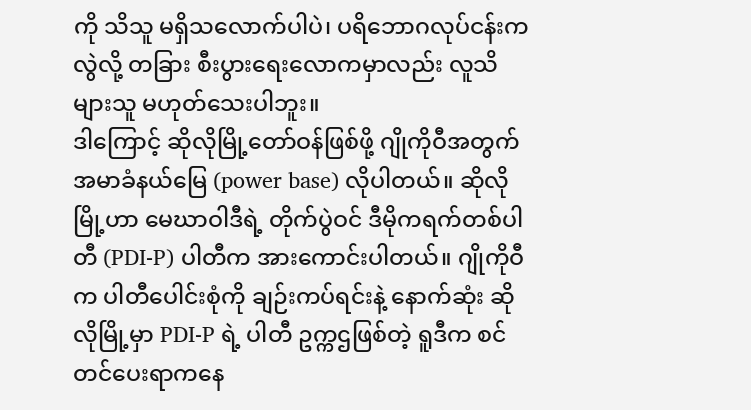ကို သိသူ မရှိသလောက်ပါပဲ၊ ပရိဘောဂလုပ်ငန်းကလွဲလို့ တခြား စီးပွားရေးလောကမှာလည်း လူသိများသူ မဟုတ်သေးပါဘူး။
ဒါကြောင့် ဆိုလိုမြို့တော်ဝန်ဖြစ်ဖို့ ဂျိုကိုဝီအတွက် အမာခံနယ်မြေ (power base) လိုပါတယ်။ ဆိုလိုမြို့ဟာ မေဃာဝါဒီရဲ့ တိုက်ပွဲဝင် ဒီမိုကရက်တစ်ပါတီ (PDI-P) ပါတီက အားကောင်းပါတယ်။ ဂျိုကိုဝီက ပါတီပေါင်းစုံကို ချဉ်းကပ်ရင်းနဲ့ နောက်ဆုံး ဆိုလိုမြို့မှာ PDI-P ရဲ့ ပါတီ ဥက္ကဌဖြစ်တဲ့ ရူဒီက စင်တင်ပေးရာကနေ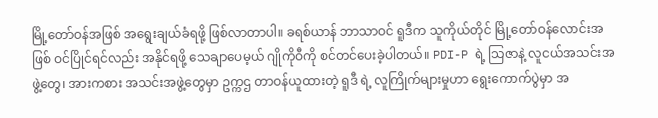မြို့တော်ဝန်အဖြစ် အရွေးချယ်ခံရဖို့ ဖြစ်လာတာပါ။ ခရစ်ယာန် ဘာသာဝင် ရူဒီက သူကိုယ်တိုင် မြို့တော်ဝန်လောင်းအဖြစ် ဝင်ပြိုင်ရင်လည်း အနိုင်ရဖို့ သေချာပေမ့ယ် ဂျိုကိုဝီကို စင်တင်ပေးခဲ့ပါတယ်။ PDI-P ရဲ့ သြဇာနဲ့ လူငယ်အသင်းအဖွဲ့တွေ၊ အားကစား အသင်းအဖွဲ့တွေမှာ ဥက္ကဌ တာဝန်ယူထားတဲ့ ရူဒီ ရဲ့ လူကြိုက်များမှုဟာ ရွေးကောက်ပွဲမှာ အ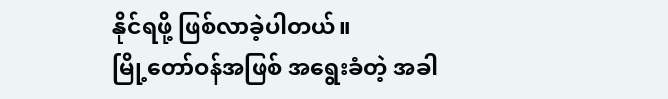နိုင်ရဖို့ ဖြစ်လာခဲ့ပါတယ်။
မြို့တော်ဝန်အဖြစ် အရွေးခံတဲ့ အခါ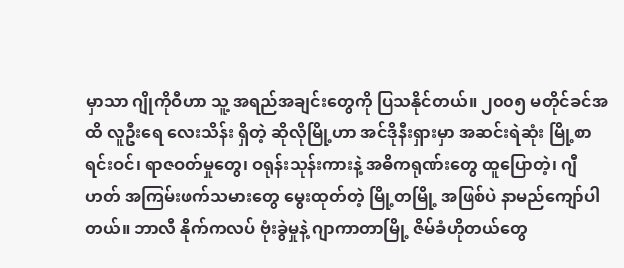မှာသာ ဂျိုကိုဝီဟာ သူ့ အရည်အချင်းတွေကို ပြသနိုင်တယ်။ ၂၀၀၅ မတိုင်ခင်အထိ လူဦးရေ လေးသိန်း ရှိတဲ့ ဆိုလိုမြို့ဟာ အင်ဒိုနီးရှားမှာ အဆင်းရဲဆုံး မြို့စာရင်းဝင်၊ ရာဇဝတ်မှုတွေ၊ ဝရုန်းသုန်းကားနဲ့ အဓိကရုဏ်းတွေ ထူပြောတဲ့၊ ဂျီဟတ် အကြမ်းဖက်သမားတွေ မွေးထုတ်တဲ့ မြို့တမြို့ အဖြစ်ပဲ နာမည်ကျော်ပါတယ်။ ဘာလီ နိုက်ကလပ် ဗုံးခွဲမှုနဲ့ ဂျာကာတာမြို့ ဇိမ်ခံဟိုတယ်တွေ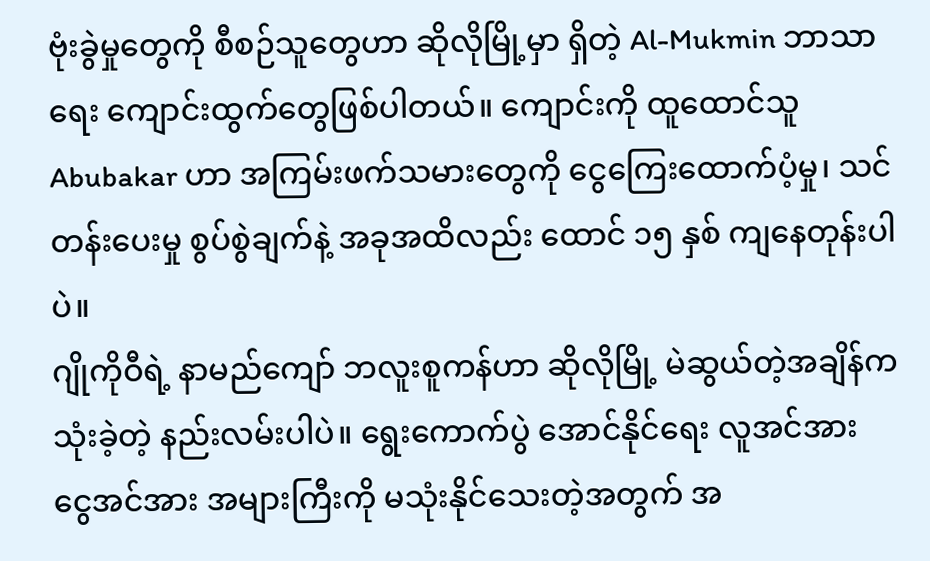ဗုံးခွဲမှုတွေကို စီစဉ်သူတွေဟာ ဆိုလိုမြို့မှာ ရှိတဲ့ Al-Mukmin ဘာသာရေး ကျောင်းထွက်တွေဖြစ်ပါတယ်။ ကျောင်းကို ထူထောင်သူ Abubakar ဟာ အကြမ်းဖက်သမားတွေကို ငွေကြေးထောက်ပံ့မှု၊ သင်တန်းပေးမှု စွပ်စွဲချက်နဲ့ အခုအထိလည်း ထောင် ၁၅ နှစ် ကျနေတုန်းပါပဲ။
ဂျိုကိုဝီရဲ့ နာမည်ကျော် ဘလူးစူကန်ဟာ ဆိုလိုမြို့ မဲဆွယ်တဲ့အချိန်က သုံးခဲ့တဲ့ နည်းလမ်းပါပဲ။ ရွေးကောက်ပွဲ အောင်နိုင်ရေး လူအင်အား ငွေအင်အား အများကြီးကို မသုံးနိုင်သေးတဲ့အတွက် အ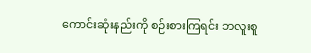ကောင်းဆုံးနည်းကို စဉ်းစားကြရင်း ဘလူးစူ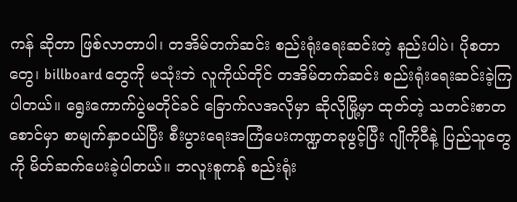ကန် ဆိုတာ ဖြစ်လာတာပါ၊ တအိမ်တက်ဆင်း စည်းရုံးရေးဆင်းတဲ့ နည်းပါပဲ၊ ပိုစတာတွေ၊ billboard တွေကို မသုံးဘဲ လူကိုယ်တိုင် တအိမ်တက်ဆင်း စည်းရုံးရေးဆင်းခဲ့ကြပါတယ်။ ရွေးကောက်ပွဲမတိုင်ခင် ခြောက်လအလိုမှာ ဆိုလိုမြို့မှာ ထုတ်တဲ့ သတင်းစာတစောင်မှာ စာမျက်နှာဝယ်ပြီး စီးပွားရေးအကြံပေးကဏ္ဍတခုဖွင့်ပြီး ဂျိုကိုဝီနဲ့ ပြည်သူတွေကို မိတ်ဆက်ပေးခဲ့ပါတယ်။ ဘလူးစူကန် စည်းရုံး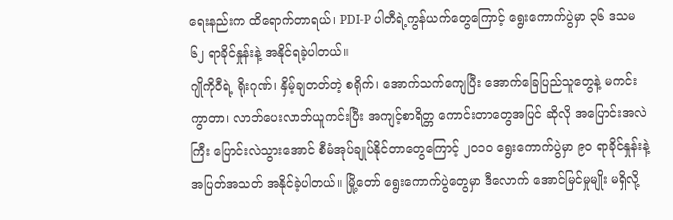ရေးနည်းက ထိရောက်တာရယ်၊ PDI-P ပါတီရဲ့ကွန်ယက်တွေကြောင့် ရွေးကောက်ပွဲမှာ ၃၆ ဒသမ ၆၂ ရာခိုင်နှုန်းနဲ့ အနိုင်ရခဲ့ပါတယ်။
ဂျိုကိုဝီရဲ့ ရိုးဂုဏ်၊ နှိမ့်ချတတ်တဲ့ စရိုက်၊ အောက်သက်ကျေပြီး အောက်ခြေပြည်သူတွေနဲ့ မကင်းကွာတာ၊ လာဘ်ပေးလာဘ်ယူကင်းပြီး အကျင့်စာရိတ္တ ကောင်းတာတွေအပြင် ဆိုလို အပြောင်းအလဲကြီး ပြောင်းလဲသွားအောင် စီမံအုပ်ချုပ်နိုင်တာတွေကြောင့် ၂၀၁၀ ရွေးကောက်ပွဲမှာ ၉၀ ရာခိုင်နှုန်းနဲ့ အပြတ်အသတ် အနိုင်ခဲ့ပါတယ်။ မြို့တော် ရွေးကောက်ပွဲတွေမှာ ဒီလောက် အောင်မြင်မှုမျိုး မရှိလို့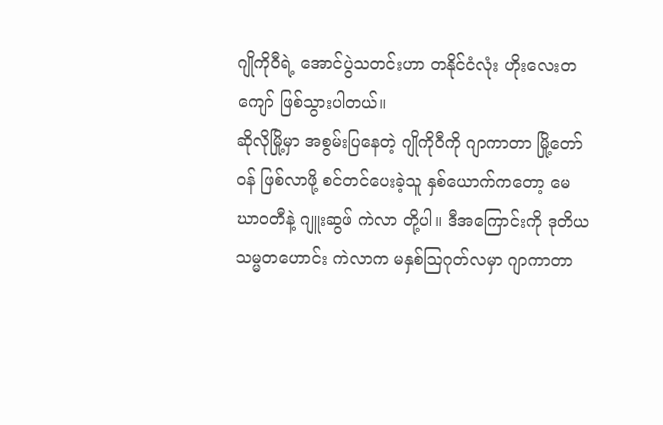ဂျိုကိုဝီရဲ့ အောင်ပွဲသတင်းဟာ တနိုင်ငံလုံး ဟိုးလေးတကျော် ဖြစ်သွားပါတယ်။
ဆိုလိုမြို့မှာ အစွမ်းပြနေတဲ့ ဂျိုကိုဝီကို ဂျာကာတာ မြို့တော်ဝန် ဖြစ်လာဖို့ စင်တင်ပေးခဲ့သူ နှစ်ယောက်ကတော့ မေဃာဝတီနဲ့ ဂျူးဆွဖ် ကဲလာ တို့ပါ။ ဒီအကြောင်းကို ဒုတိယသမ္မတဟောင်း ကဲလာက မနှစ်သြဂုတ်လမှာ ဂျာကာတာ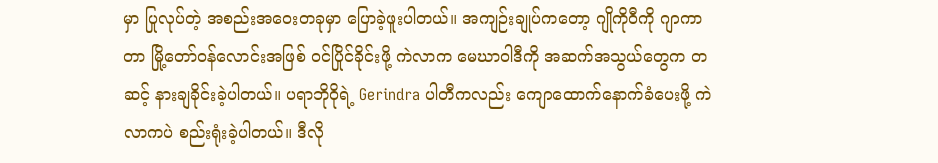မှာ ပြုလုပ်တဲ့ အစည်းအဝေးတခုမှာ ပြောခဲ့ဖူးပါတယ်။ အကျဉ်းချုပ်ကတော့ ဂျိုကိုဝီကို ဂျာကာတာ မြို့တော်ဝန်လောင်းအဖြစ် ဝင်ပြိုင်ခိုင်းဖို့ ကဲလာက မေဃာဝါဒီကို အဆက်အသွယ်တွေက တဆင့် နားချခိုင်းခဲ့ပါတယ်။ ပရာဘိုဝိုရဲ့ Gerindra ပါတီကလည်း ကျောထောက်နောက်ခံပေးဖို့ ကဲလာကပဲ စည်းရုံးခဲ့ပါတယ်။ ဒီလို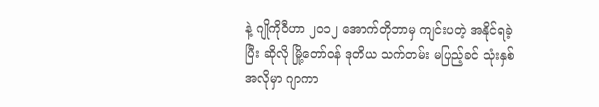နဲ့ ဂျိုကိုဝီဟာ ၂၀၁၂ အောက်တိုဘာမှ ကျင်းပတဲ့ အနိုင်ရခဲ့ပြီး ဆိုလို မြို့တော်ဝန် ဒုတိယ သက်တမ်း မပြည့်ခင် သုံးနှစ်အလိုမှာ ဂျာကာ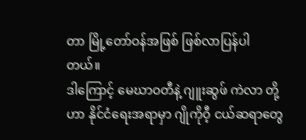တာ မြို့တော်ဝန်အဖြစ် ဖြစ်လာပြန်ပါတယ်။
ဒါကြောင့် မေဃာဝတီနဲ့ ဂျူးဆွဖ် ကဲလာ တို့ဟာ နိုင်ငံရေးအရာမှာ ဂျိုကိုဝီ့ ငယ်ဆရာတွေ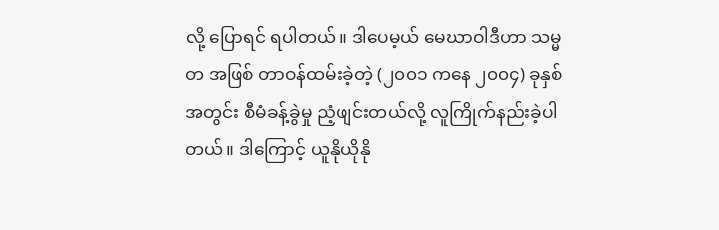လို့ ပြောရင် ရပါတယ်။ ဒါပေမ့ယ် မေဃာဝါဒီဟာ သမ္မတ အဖြစ် တာဝန်ထမ်းခဲ့တဲ့ (၂၀၀၁ ကနေ ၂၀၀၄) ခုနှစ်အတွင်း စီမံခန့်ခွဲမှု ညံ့ဖျင်းတယ်လို့ လူကြိုက်နည်းခဲ့ပါတယ်။ ဒါကြောင့် ယူနိုယိုနို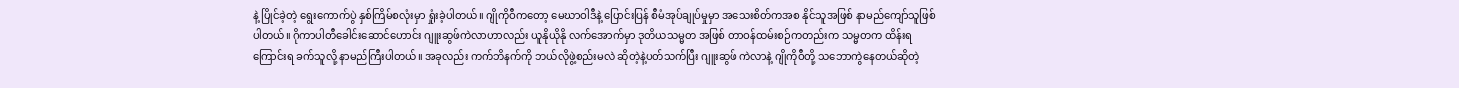နဲ့ ပြိုင်ခဲ့တဲ့ ရွေးကောက်ပွဲ နှစ်ကြိမ်စလုံးမှာ ရှုံးခဲ့ပါတယ်။ ဂျိုကိုဝီကတော့ မေဃာဝါဒီနဲ့ ပြောင်းပြန် စီမံအုပ်ချုပ်မှုမှာ အသေးစိတ်ကအစ နိုင်သူအဖြစ် နာမည်ကျော်သူဖြစ်ပါတယ်။ ဂိုကာပါတီခေါင်းဆောင်ဟောင်း ဂျူးဆွဖ်ကဲလာဟာလည်း ယူနိုယိုနို လက်အောက်မှာ ဒုတိယသမ္မတ အဖြစ် တာဝန်ထမ်းစဉ်ကတည်းက သမ္မတက ထိန်းရကြောင်းရ ခက်သူလို့ နာမည်ကြီးပါတယ်။ အခုလည်း ကက်ဘိနက်ကို ဘယ်လိုဖွဲ့စည်းမလဲ ဆိုတဲ့နဲ့ပတ်သက်ပြီး ဂျူးဆွဖ် ကဲလာနဲ့ ဂျိုကိုဝီတို့ သဘောကွဲနေတယ်ဆိုတဲ့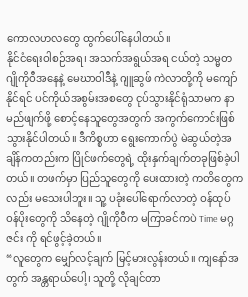ကောလဟလတွေ ထွက်ပေါ်နေပါတယ်။
နိုင်ငံရေးဝါစဉ်အရ၊ အသက်အရွယ်အရ ငယ်တဲ့ သမ္မတ ဂျိုကိုဝီအနေနဲ့ မေဃာဝါဒီနဲ့ ဂျူဆွဖ် ကဲလာတို့ကို မကျော်နိုင်ရင် ပင်ကိုယ်အစွမ်းအစတွေ ငုပ်သွားနိုင်ရုံသာမက နာမည်ဖျက်ဖို့ စောင့်နေသူတွေအတွက် အကွက်ကောင်းဖြစ်သွားနိုင်ပါတယ်။ ဒီကိစ္စဟာ ရွေးကောက်ပွဲ မဲဆွယ်တဲ့အချိန်ကတည်းက ပြိုင်ဖက်တွေရဲ့ ထိုးနှက်ချက်တခုဖြစ်ခဲ့ပါတယ်။ တဖက်မှာ ပြည်သူတွေကို ပေးထားတဲ့ ကတိတွေကလည်း မသေးပါဘူး။ သူ့ ပခုံးပေါ်ရောက်လာတဲ့ ဝန်ထုပ် ဝန်ပိုးတွေကို သိနေတဲ့ ဂျိုကိုဝီက မကြာခင်ကပဲ Time မဂ္ဂဇင်း ကို ရင်ဖွင့်ခဲ့တယ်။
“လူတွေက မျှော်လင့်ချက် မြင့်မားလွန်းတယ်။ ကျနော်အတွက် အန္တရာယ်ပေါ့၊ သူတို့ လိုချင်တာ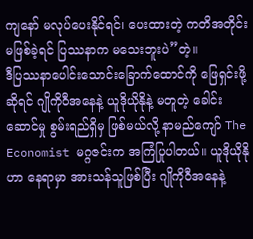ကျနော် မလုပ်ပေးနိုင်ရင်၊ ပေးထားတဲ့ ကတိအတိုင်း မဖြစ်ခဲ့ရင် ပြဿနာက မသေးဘူးပဲ”တဲ့။
ဒီပြဿနာပေါင်းသောင်းခြောက်ထောင်ကို ဖြေရှင်းဖို့ဆိုရင် ဂျိုကိုဝီအနေနဲ့ ယူဒိုယိုနိုနဲ့ မတူတဲ့ ခေါင်းဆောင်မှု စွမ်းရည်ရှိမှ ဖြစ်မယ်လို့ နာမည်ကျော် The Economist မဂ္ဂဇင်းက အကြံပြုပါတယ်။ ယူဒိုယိုနိုဟာ နေရာမှာ အားသန်သူဖြစ်ပြီး ဂျိုကိုဝီအနေနဲ့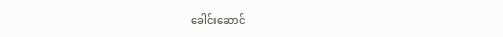ခေါင်းဆောင်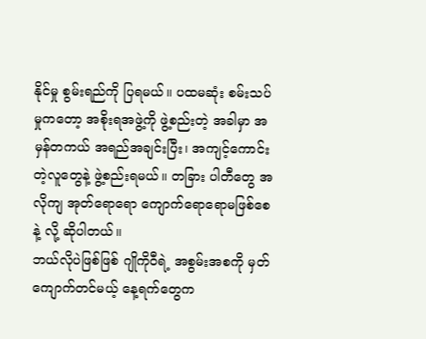နိုင်မှု စွမ်းရည်ကို ပြရမယ်။ ပထမဆုံး စမ်းသပ်မှုကတော့ အစိုးရအဖွဲ့ကို ဖွဲ့စည်းတဲ့ အခါမှာ အမှန်တကယ် အရည်အချင်းပြီး၊ အကျင့်ကောင်းတဲ့လူတွေနဲ့ ဖွဲ့စည်းရမယ်။ တခြား ပါတီတွေ အလိုကျ အုတ်ရောရော ကျောက်ရောရောမဖြစ်စေနဲ့ လို့ ဆိုပါတယ်။
ဘယ်လိုပဲဖြစ်ဖြစ် ဂျိုကိုဝီရဲ့ အစွမ်းအစကို မှတ်ကျောက်တင်မယ့် နေ့ရက်တွေက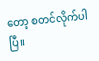တော့ စတင်လိုက်ပါပြီ။